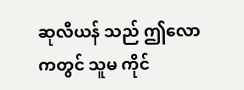ဆုလီယန် သည် ဤလောကတွင် သူမ ကိုင်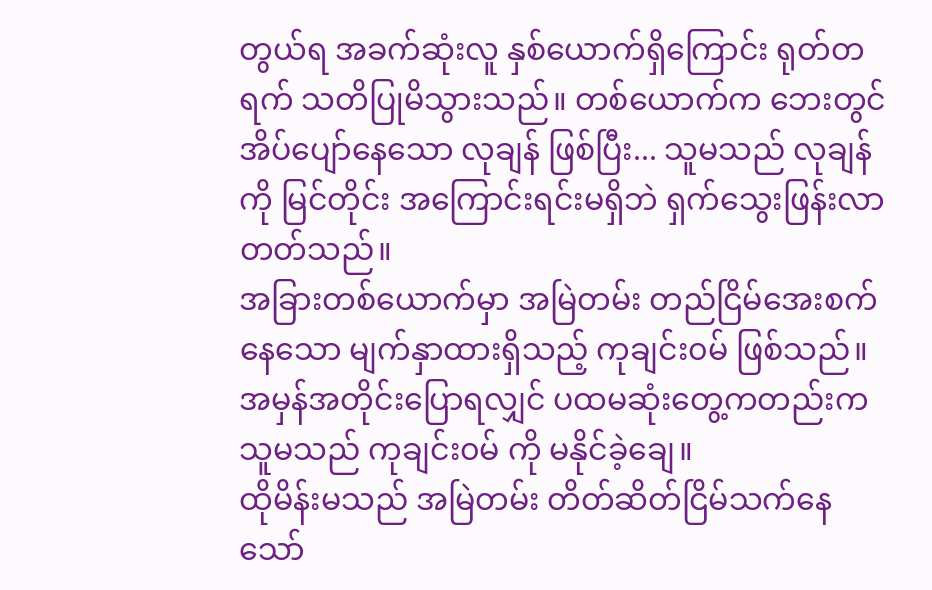တွယ်ရ အခက်ဆုံးလူ နှစ်ယောက်ရှိကြောင်း ရုတ်တရက် သတိပြုမိသွားသည်။ တစ်ယောက်က ဘေးတွင် အိပ်ပျော်နေသော လုချန် ဖြစ်ပြီး... သူမသည် လုချန် ကို မြင်တိုင်း အကြောင်းရင်းမရှိဘဲ ရှက်သွေးဖြန်းလာတတ်သည်။
အခြားတစ်ယောက်မှာ အမြဲတမ်း တည်ငြိမ်အေးစက်နေသော မျက်နှာထားရှိသည့် ကုချင်း၀မ် ဖြစ်သည်။
အမှန်အတိုင်းပြောရလျှင် ပထမဆုံးတွေ့ကတည်းက သူမသည် ကုချင်း၀မ် ကို မနိုင်ခဲ့ချေ။
ထိုမိန်းမသည် အမြဲတမ်း တိတ်ဆိတ်ငြိမ်သက်နေသော်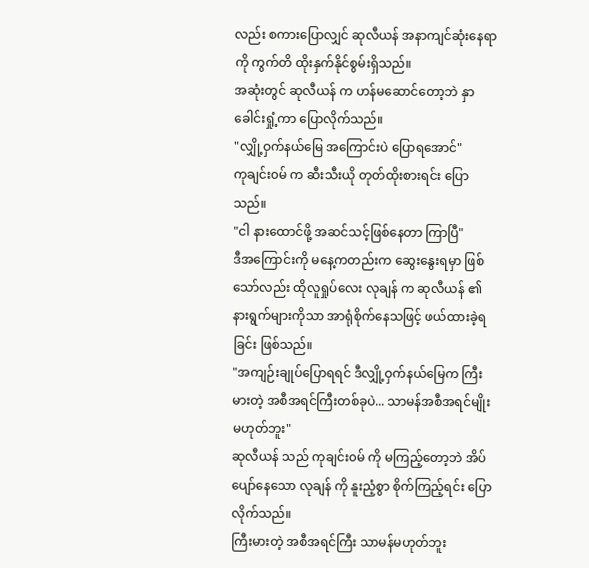လည်း စကားပြောလျှင် ဆုလီယန် အနာကျင်ဆုံးနေရာကို ကွက်တိ ထိုးနှက်နိုင်စွမ်းရှိသည်။
အဆုံးတွင် ဆုလီယန် က ဟန်မဆောင်တော့ဘဲ နှာခေါင်းရှုံ့ကာ ပြောလိုက်သည်။
"လျှို့ဝှက်နယ်မြေ အကြောင်းပဲ ပြောရအောင်"
ကုချင်း၀မ် က ဆီးသီးယို တုတ်ထိုးစားရင်း ပြောသည်။
"ငါ နားထောင်ဖို့ အဆင်သင့်ဖြစ်နေတာ ကြာပြီ"
ဒီအကြောင်းကို မနေ့ကတည်းက ဆွေးနွေးရမှာ ဖြစ်သော်လည်း ထိုလူရှုပ်လေး လုချန် က ဆုလီယန် ၏ နားရွက်များကိုသာ အာရုံစိုက်နေသဖြင့် ဖယ်ထားခဲ့ရခြင်း ဖြစ်သည်။
"အကျဉ်းချုပ်ပြောရရင် ဒီလျှို့ဝှက်နယ်မြေက ကြီးမားတဲ့ အစီအရင်ကြီးတစ်ခုပဲ... သာမန်အစီအရင်မျိုး မဟုတ်ဘူး"
ဆုလီယန် သည် ကုချင်း၀မ် ကို မကြည့်တော့ဘဲ အိပ်ပျော်နေသော လုချန် ကို နူးညံ့စွာ စိုက်ကြည့်ရင်း ပြောလိုက်သည်။
ကြီးမားတဲ့ အစီအရင်ကြီး သာမန်မဟုတ်ဘူး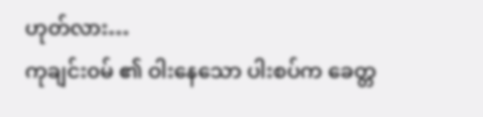ဟုတ်လား…
ကုချင်း၀မ် ၏ ဝါးနေသော ပါးစပ်က ခေတ္တ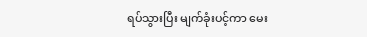ရပ်သွားပြီး မျက်ခုံးပင့်ကာ မေး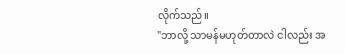လိုက်သည်။
"ဘာလို့ သာမန်မဟုတ်တာလဲ ငါလည်း အ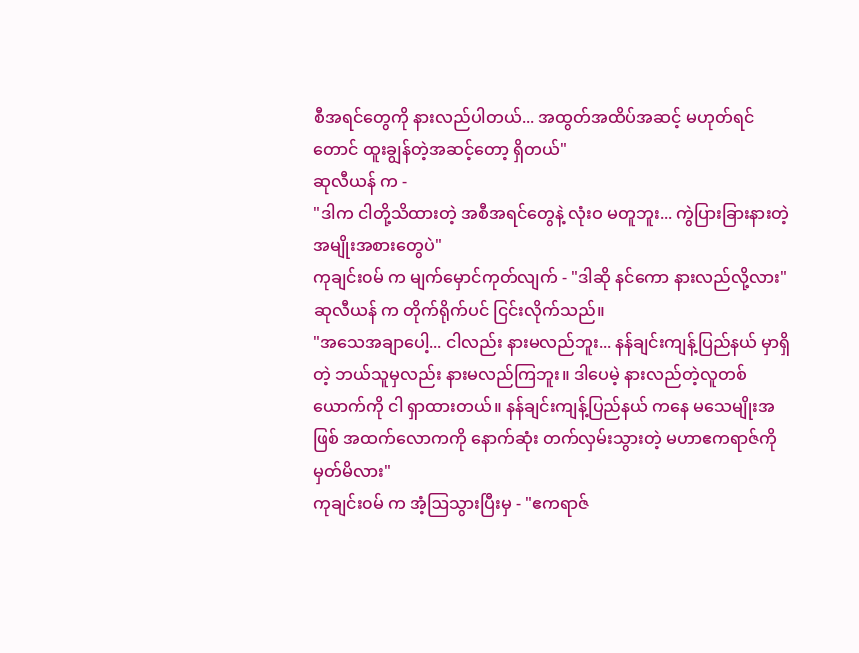စီအရင်တွေကို နားလည်ပါတယ်... အထွတ်အထိပ်အဆင့် မဟုတ်ရင်တောင် ထူးချွန်တဲ့အဆင့်တော့ ရှိတယ်"
ဆုလီယန် က -
"ဒါက ငါတို့သိထားတဲ့ အစီအရင်တွေနဲ့ လုံးဝ မတူဘူး... ကွဲပြားခြားနားတဲ့ အမျိုးအစားတွေပဲ"
ကုချင်း၀မ် က မျက်မှောင်ကုတ်လျက် - "ဒါဆို နင်ကော နားလည်လို့လား"
ဆုလီယန် က တိုက်ရိုက်ပင် ငြင်းလိုက်သည်။
"အသေအချာပေါ့... ငါလည်း နားမလည်ဘူး... နန်ချင်းကျန့်ပြည်နယ် မှာရှိတဲ့ ဘယ်သူမှလည်း နားမလည်ကြဘူး။ ဒါပေမဲ့ နားလည်တဲ့လူတစ်ယောက်ကို ငါ ရှာထားတယ်။ နန်ချင်းကျန့်ပြည်နယ် ကနေ မသေမျိုးအဖြစ် အထက်လောကကို နောက်ဆုံး တက်လှမ်းသွားတဲ့ မဟာဧကရာဇ်ကို မှတ်မိလား"
ကုချင်း၀မ် က အံ့ဩသွားပြီးမှ - "ဧကရာဇ်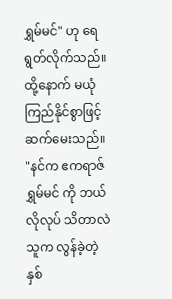ရွှမ်မင်" ဟု ရေရွတ်လိုက်သည်။
ထို့နောက် မယုံကြည်နိုင်စွာဖြင့် ဆက်မေးသည်။
"နင်က ဧကရာဇ် ရွှမ်မင် ကို ဘယ်လိုလုပ် သိတာလဲ သူက လွန်ခဲ့တဲ့ နှစ်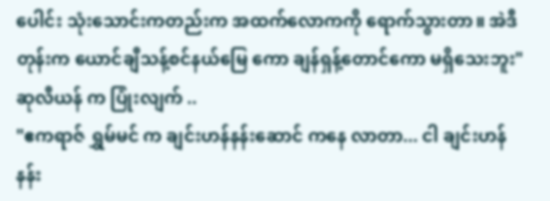ပေါင်း သုံးသောင်းကတည်းက အထက်လောကကို ရောက်သွားတာ။ အဲဒီတုန်းက ယောင်ချီသန့်စင်နယ်မြေ ကော ချန်ရှန့်တောင်ကော မရှိသေးဘူး"
ဆုလီယန် က ပြုံးလျက် ..
"ဧကရာဇ် ရွှမ်မင် က ချင်းဟန်နန်းဆောင် ကနေ လာတာ... ငါ ချင်းဟန်နန်း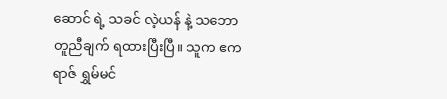ဆောင် ရဲ့ သခင် လဲ့ယန် နဲ့ သဘောတူညီချက် ရထားပြီးပြီ။ သူက ဧကရာဇ် ရွှမ်မင်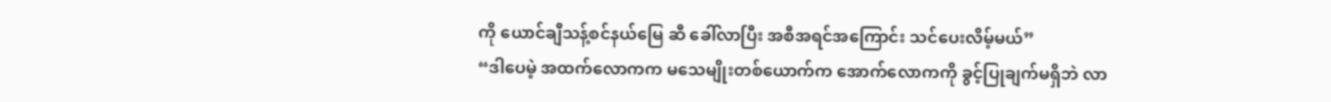ကို ယောင်ချီသန့်စင်နယ်မြေ ဆီ ခေါ်လာပြီး အစီအရင်အကြောင်း သင်ပေးလိမ့်မယ်”
“ဒါပေမဲ့ အထက်လောကက မသေမျိုးတစ်ယောက်က အောက်လောကကို ခွင့်ပြုချက်မရှိဘဲ လာ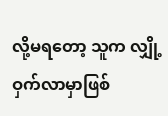လို့မရတော့ သူက လျှို့ဝှက်လာမှာဖြစ်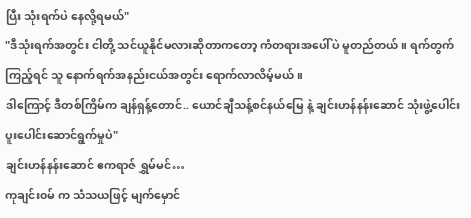ပြီး သုံးရက်ပဲ နေလို့ရမယ်"
"ဒီသုံးရက်အတွင်း ငါတို့ သင်ယူနိုင်မလားဆိုတာကတော့ ကံတရားအပေါ်ပဲ မူတည်တယ်။ ရက်တွက်ကြည့်ရင် သူ နောက်ရက်အနည်းငယ်အတွင်း ရောက်လာလိမ့်မယ်။
ဒါကြောင့် ဒီတစ်ကြိမ်က ချန်ရှန့်တောင်.. ယောင်ချီသန့်စင်နယ်မြေ နဲ့ ချင်းဟန်နန်းဆောင် သုံးဖွဲ့ပေါင်း ပူးပေါင်းဆောင်ရွက်မှုပဲ"
ချင်းဟန်နန်းဆောင် ဧကရာဇ် ရွှမ်မင်…
ကုချင်း၀မ် က သံသယဖြင့် မျက်မှောင်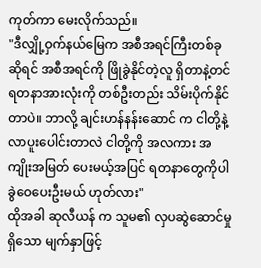ကုတ်ကာ မေးလိုက်သည်။
"ဒီလျှို့ဝှက်နယ်မြေက အစီအရင်ကြီးတစ်ခုဆိုရင် အစီအရင်ကို ဖြိုခွဲနိုင်တဲ့လူ ရှိတာနဲ့တင် ရတနာအားလုံးကို တစ်ဦးတည်း သိမ်းပိုက်နိုင်တာပဲ။ ဘာလို့ ချင်းဟန်နန်းဆောင် က ငါတို့နဲ့ လာပူးပေါင်းတာလဲ ငါတို့ကို အလကား အကျိုးအမြတ် ပေးမယ့်အပြင် ရတနာတွေကိုပါ ခွဲဝေပေးဦးမယ် ဟုတ်လား"
ထိုအခါ ဆုလီယန် က သူမ၏ လှပဆွဲဆောင်မှုရှိသော မျက်နှာဖြင့်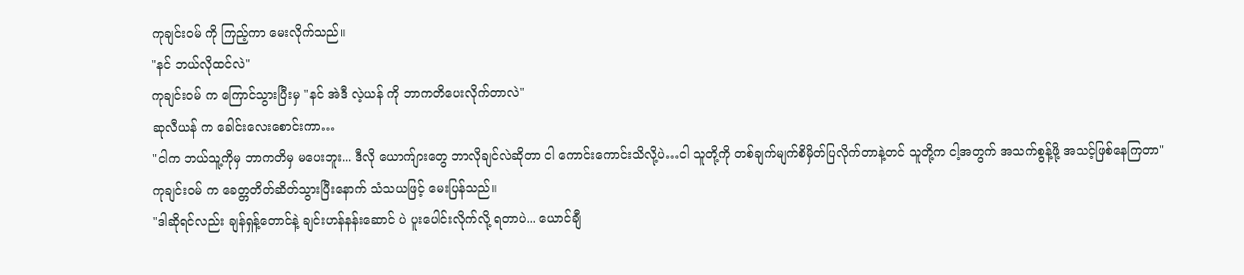ကုချင်း၀မ် ကို ကြည့်ကာ မေးလိုက်သည်။
"နင် ဘယ်လိုထင်လဲ"
ကုချင်း၀မ် က ကြောင်သွားပြီးမှ "နင် အဲဒီ လဲ့ယန် ကို ဘာကတိပေးလိုက်တာလဲ"
ဆုလီယန် က ခေါင်းလေးစောင်းကာ…
"ငါက ဘယ်သူ့ကိုမှ ဘာကတိမှ မပေးဘူး... ဒီလို ယောက်ျားတွေ ဘာလိုချင်လဲဆိုတာ ငါ ကောင်းကောင်းသိလို့ပဲ…ငါ သူတို့ကို တစ်ချက်မျက်စိမှိတ်ပြလိုက်တာနဲ့တင် သူတို့က ငါ့အတွက် အသက်စွန့်ဖို့ အသင့်ဖြစ်နေကြတာ"
ကုချင်း၀မ် က ခေတ္တတိတ်ဆိတ်သွားပြီးနောက် သံသယဖြင့် မေးပြန်သည်။
"ဒါဆိုရင်လည်း ချန်ရှန့်တောင်နဲ့ ချင်းဟန်နန်းဆောင် ပဲ ပူးပေါင်းလိုက်လို့ ရတာပဲ... ယောင်ချီ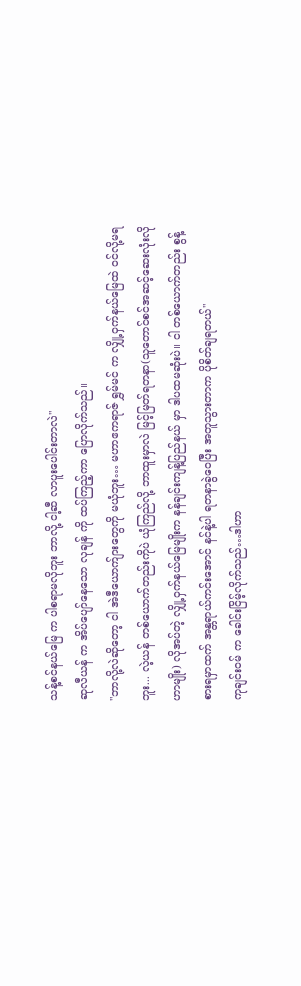သန့်စင်နယ်မြေ က ပါစရာမလိုဘူး ဘာလို့ ငါ့ဆီ လာပူးပေါင်းတာလဲ"
ဆုလီယန် က အိပ်ပျော်နေသော လုချန် ကို ထပ်ကြည့်ကာ ပြောလိုက်သည်။
"ဘာလို့လဲဆိုတော့ ငါ အဲဒီယောက်ျားတွေကို မယုံဘူး… မဟာဧကရာဇ် ရွှမ်မင် က လျှို့ဝှက်နယ်မြေထဲ ဝင်လို့မရဘူး... လဲ့ယန် တစ်ယောက်တည်းကိုပဲ ယုံကြည်လို့ ဘာထူးမှာလဲ မြင့်မြတ်ရတနာ(သူတောင်စင်အဆင့်ဆေးလုံးလိုဟာမျိုး) လိုအပ်တဲ့ လျှို့ဝှက်နယ်မြေမျိုးက နန်ချင်းကျန့်ပြည်နယ် မှာ ဒါပထမဆုံးပဲ။ ငါ တစ်ယောက်တည်း စွန့်စားရမှာထက် အန္တရာယ်ကင်းအောင် နင်နဲ့ပါ ရတနာခွဲဝေပြီး အတူသွားတာက ပိုစိတ်ချရတယ်"
ကုချင်း၀မ် က ခေါင်းငြိမ့်လိုက်သည်…ဒါဟာ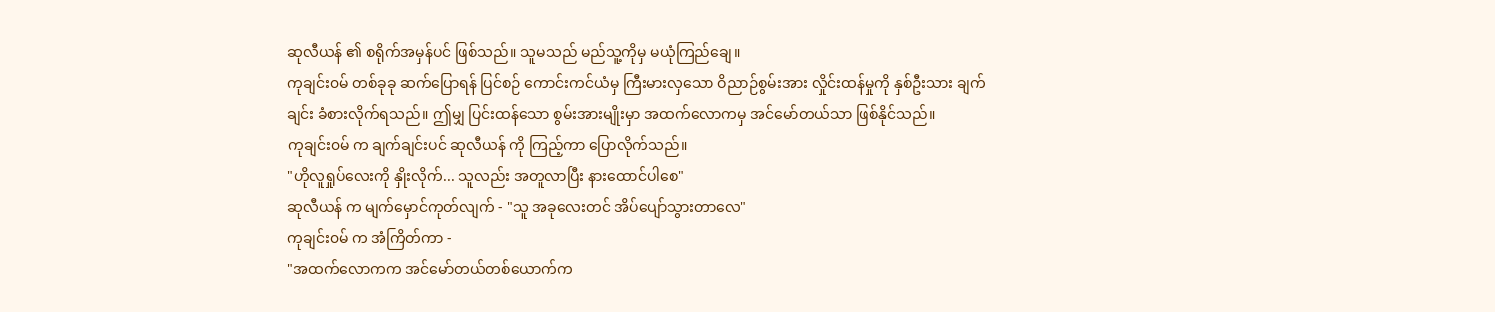ဆုလီယန် ၏ စရိုက်အမှန်ပင် ဖြစ်သည်။ သူမသည် မည်သူ့ကိုမှ မယုံကြည်ချေ။
ကုချင်း၀မ် တစ်ခုခု ဆက်ပြောရန် ပြင်စဉ် ကောင်းကင်ယံမှ ကြီးမားလှသော ဝိညာဉ်စွမ်းအား လှိုင်းထန်မှုကို နှစ်ဦးသား ချက်ချင်း ခံစားလိုက်ရသည်။ ဤမျှ ပြင်းထန်သော စွမ်းအားမျိုးမှာ အထက်လောကမှ အင်မော်တယ်သာ ဖြစ်နိုင်သည်။
ကုချင်း၀မ် က ချက်ချင်းပင် ဆုလီယန် ကို ကြည့်ကာ ပြောလိုက်သည်။
"ဟိုလူရှုပ်လေးကို နှိုးလိုက်... သူလည်း အတူလာပြီး နားထောင်ပါစေ"
ဆုလီယန် က မျက်မှောင်ကုတ်လျက် - "သူ အခုလေးတင် အိပ်ပျော်သွားတာလေ"
ကုချင်း၀မ် က အံကြိတ်ကာ -
"အထက်လောကက အင်မော်တယ်တစ်ယောက်က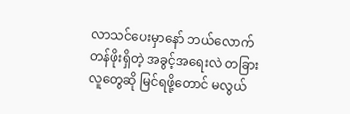လာသင်ပေးမှာနော် ဘယ်လောက်တန်ဖိုးရှိတဲ့ အခွင့်အရေးလဲ တခြားလူတွေဆို မြင်ရဖို့တောင် မလွယ်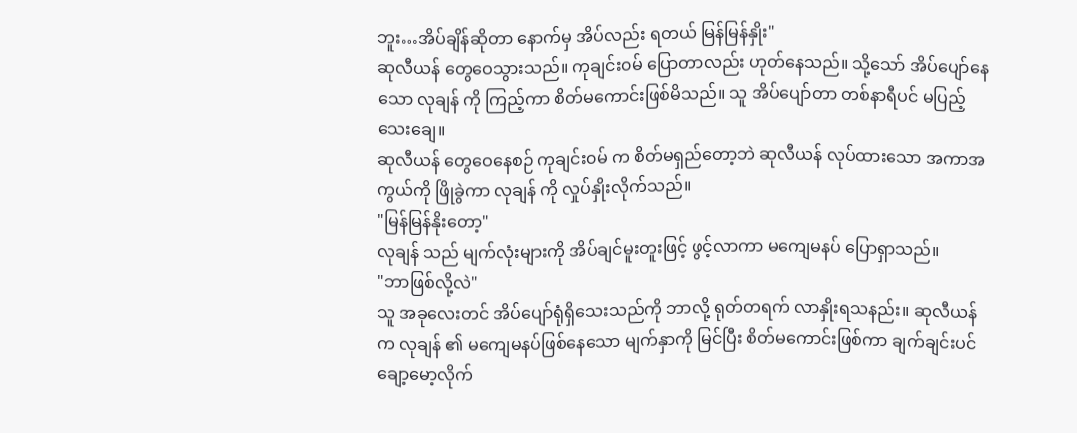ဘူး…အိပ်ချိန်ဆိုတာ နောက်မှ အိပ်လည်း ရတယ် မြန်မြန်နှိုး"
ဆုလီယန် တွေဝေသွားသည်။ ကုချင်း၀မ် ပြောတာလည်း ဟုတ်နေသည်။ သို့သော် အိပ်ပျော်နေသော လုချန် ကို ကြည့်ကာ စိတ်မကောင်းဖြစ်မိသည်။ သူ အိပ်ပျော်တာ တစ်နာရီပင် မပြည့်သေးချေ။
ဆုလီယန် တွေဝေနေစဉ် ကုချင်း၀မ် က စိတ်မရှည်တော့ဘဲ ဆုလီယန် လုပ်ထားသော အကာအကွယ်ကို ဖြိုခွဲကာ လုချန် ကို လှုပ်နှိုးလိုက်သည်။
"မြန်မြန်နိုးတော့"
လုချန် သည် မျက်လုံးများကို အိပ်ချင်မူးတူးဖြင့် ဖွင့်လာကာ မကျေမနပ် ပြောရှာသည်။
"ဘာဖြစ်လို့လဲ"
သူ အခုလေးတင် အိပ်ပျော်ရုံရှိသေးသည်ကို ဘာလို့ ရုတ်တရက် လာနှိုးရသနည်း။ ဆုလီယန် က လုချန် ၏ မကျေမနပ်ဖြစ်နေသော မျက်နှာကို မြင်ပြီး စိတ်မကောင်းဖြစ်ကာ ချက်ချင်းပင် ချော့မော့လိုက်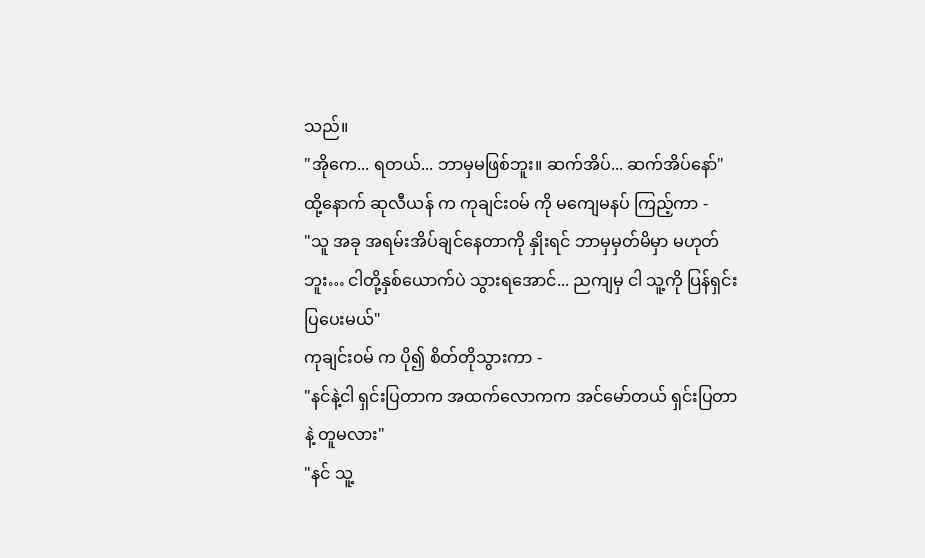သည်။
"အိုကေ... ရတယ်... ဘာမှမဖြစ်ဘူး။ ဆက်အိပ်... ဆက်အိပ်နော်"
ထို့နောက် ဆုလီယန် က ကုချင်း၀မ် ကို မကျေမနပ် ကြည့်ကာ -
"သူ အခု အရမ်းအိပ်ချင်နေတာကို နှိုးရင် ဘာမှမှတ်မိမှာ မဟုတ်ဘူး… ငါတို့နှစ်ယောက်ပဲ သွားရအောင်... ညကျမှ ငါ သူ့ကို ပြန်ရှင်းပြပေးမယ်"
ကုချင်း၀မ် က ပို၍ စိတ်တိုသွားကာ -
"နင်နဲ့ငါ ရှင်းပြတာက အထက်လောကက အင်မော်တယ် ရှင်းပြတာနဲ့ တူမလား"
"နင် သူ့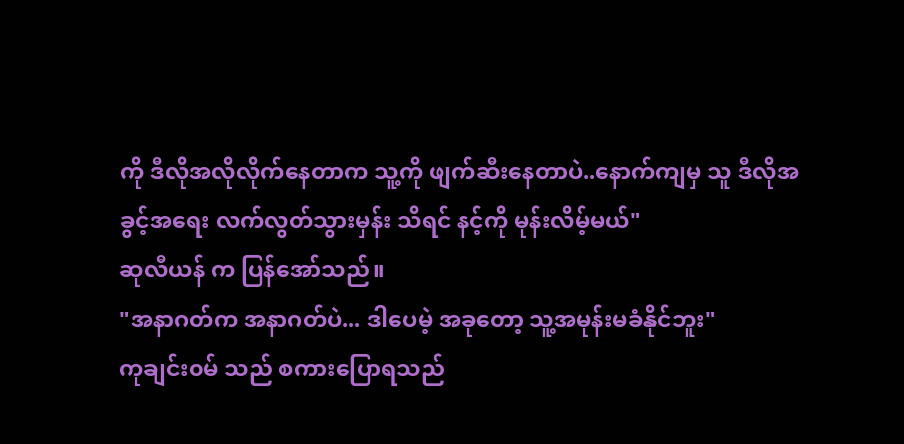ကို ဒီလိုအလိုလိုက်နေတာက သူ့ကို ဖျက်ဆီးနေတာပဲ..နောက်ကျမှ သူ ဒီလိုအခွင့်အရေး လက်လွတ်သွားမှန်း သိရင် နင့်ကို မုန်းလိမ့်မယ်"
ဆုလီယန် က ပြန်အော်သည်။
"အနာဂတ်က အနာဂတ်ပဲ... ဒါပေမဲ့ အခုတော့ သူ့အမုန်းမခံနိုင်ဘူး"
ကုချင်း၀မ် သည် စကားပြောရသည်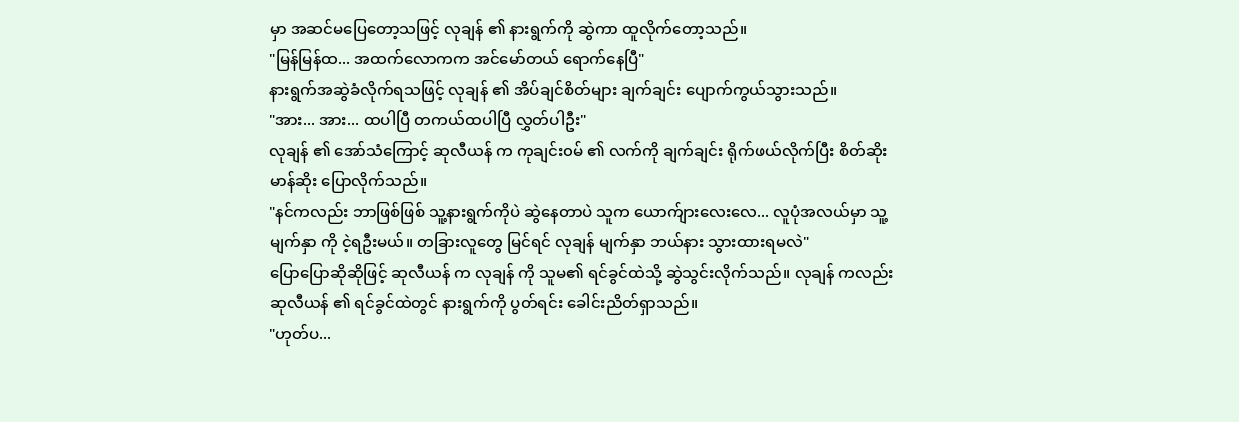မှာ အဆင်မပြေတော့သဖြင့် လုချန် ၏ နားရွက်ကို ဆွဲကာ ထူလိုက်တော့သည်။
"မြန်မြန်ထ... အထက်လောကက အင်မော်တယ် ရောက်နေပြီ"
နားရွက်အဆွဲခံလိုက်ရသဖြင့် လုချန် ၏ အိပ်ချင်စိတ်များ ချက်ချင်း ပျောက်ကွယ်သွားသည်။
"အား... အား... ထပါပြီ တကယ်ထပါပြီ လွှတ်ပါဦး"
လုချန် ၏ အော်သံကြောင့် ဆုလီယန် က ကုချင်း၀မ် ၏ လက်ကို ချက်ချင်း ရိုက်ဖယ်လိုက်ပြီး စိတ်ဆိုးမာန်ဆိုး ပြောလိုက်သည်။
"နင်ကလည်း ဘာဖြစ်ဖြစ် သူ့နားရွက်ကိုပဲ ဆွဲနေတာပဲ သူက ယောက်ျားလေးလေ... လူပုံအလယ်မှာ သူ့မျက်နှာ ကို ငဲ့ရဦးမယ်။ တခြားလူတွေ မြင်ရင် လုချန် မျက်နှာ ဘယ်နား သွားထားရမလဲ"
ပြောပြောဆိုဆိုဖြင့် ဆုလီယန် က လုချန် ကို သူမ၏ ရင်ခွင်ထဲသို့ ဆွဲသွင်းလိုက်သည်။ လုချန် ကလည်း ဆုလီယန် ၏ ရင်ခွင်ထဲတွင် နားရွက်ကို ပွတ်ရင်း ခေါင်းညိတ်ရှာသည်။
"ဟုတ်ပ...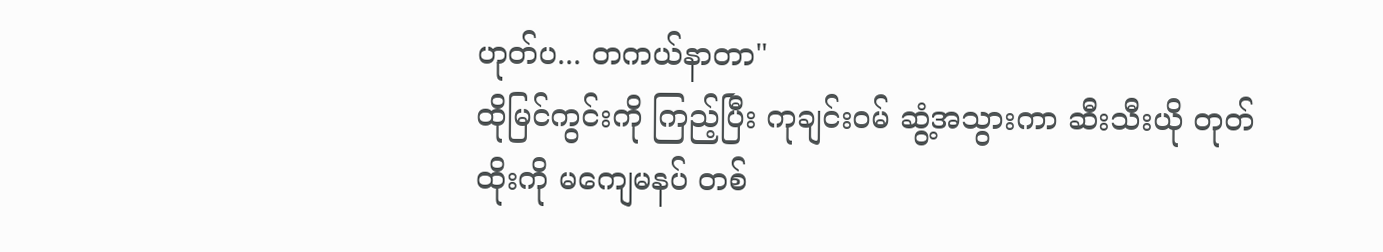ဟုတ်ပ... တကယ်နာတာ"
ထိုမြင်ကွင်းကို ကြည့်ပြီး ကုချင်း၀မ် ဆွံ့အသွားကာ ဆီးသီးယို တုတ်ထိုးကို မကျေမနပ် တစ်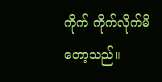ကိုက် ကိုက်လိုက်မိတော့သည်။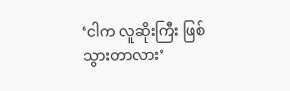‘ငါက လူဆိုးကြီး ဖြစ်သွားတာလား’